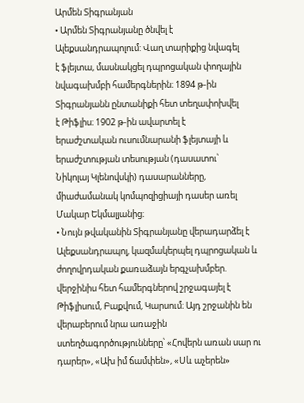Արմեն Տիգրանյան
• Արմեն Տիգրանյանը ծնվել է
Ալեքսանդրապոլում: Վաղ տարիքից նվագել
է ֆլեյտա, մասնակցել դպրոցական փողային
նվագախմբի համերգներին։ 1894 թ-ին
Տիգրանյանն ընտանիքի հետ տեղափոխվել
է Թիֆլիս։ 1902 թ-ին ավարտել է
երաժշտական ուսումնարանի ֆլեյտայի և
երաժշտության տեսության (դասատու՝
Նիկոլայ Կլենովսկի) դասարանները,
միաժամանակ կոմպոզիցիայի դասեր առել
Մակար Եկմալյանից։
• Նույն թվականին Տիգրանյանը վերադարձել է
Ալեքսանդրապոլ, կազմակերպել դպրոցական և
ժողովրդական քառաձայն երգչախմբեր.
վերջինիս հետ համերգներով շրջագայել է
Թիֆլիսում, Բաքվում, Կարսում։ Այդ շրջանին են
վերաբերում նրա առաջին
ստեղծագործությունները՝ «Հովերն առան սար ու
դարեր», «Ախ իմ ճամփեն», «Սև աչերեն»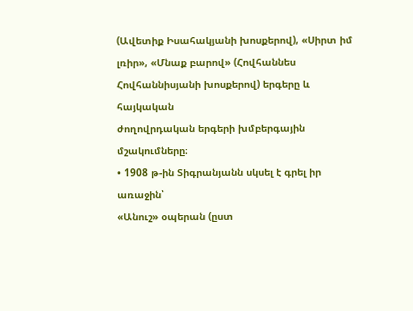(Ավետիք Իսահակյանի խոսքերով), «Սիրտ իմ
լռիր», «Մնաք բարով» (Հովհաննես
Հովհաննիսյանի խոսքերով) երգերը և հայկական
ժողովրդական երգերի խմբերգային
մշակումները։
• 1908 թ-ին Տիգրանյանն սկսել է գրել իր առաջին՝
«Անուշ» օպերան (ըստ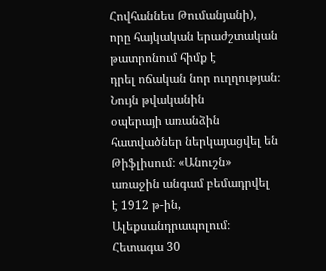Հովհաննես Թումանյանի),
որը հայկական երաժշտական թատրոնում հիմք է
դրել ոճական նոր ուղղության։ Նույն թվականին
օպերայի առանձին հատվածներ ներկայացվել են
Թիֆլիսում։ «Անուշն» առաջին անգամ բեմադրվել
է 1912 թ-ին, Ալեքսանդրապոլում։ Հետագա 30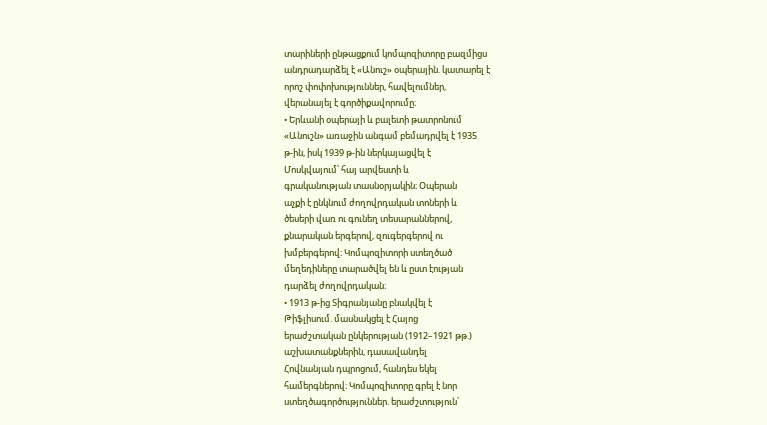տարիների ընթացքում կոմպոզիտորը բազմիցս
անդրադարձել է «Անուշ» օպերային. կատարել է
որոշ փոփոխություններ, հավելումներ,
վերանայել է գործիքավորումը։
• Երևանի օպերայի և բալետի թատրոնում
«Անուշն» առաջին անգամ բեմադրվել է 1935
թ-ին, իսկ 1939 թ-ին ներկայացվել է
Մոսկվայում՝ հայ արվեստի և
գրականության տասնօրյակին։ Օպերան
աչքի է ընկնում ժողովրդական տոների և
ծեսերի վառ ու գունեղ տեսարաններով,
քնարական երգերով, զուգերգերով ու
խմբերգերով։ Կոմպոզիտորի ստեղծած
մեղեդիները տարածվել են և ըստ էության
դարձել ժողովրդական։
• 1913 թ-ից Տիգրանյանը բնակվել է
Թիֆլիսում. մասնակցել է Հայոց
երաժշտական ընկերության (1912–1921 թթ.)
աշխատանքներին, դասավանդել
Հովնանյան դպրոցում, հանդես եկել
համերգներով։ Կոմպոզիտորը գրել է նոր
ստեղծագործություններ. երաժշտություն՝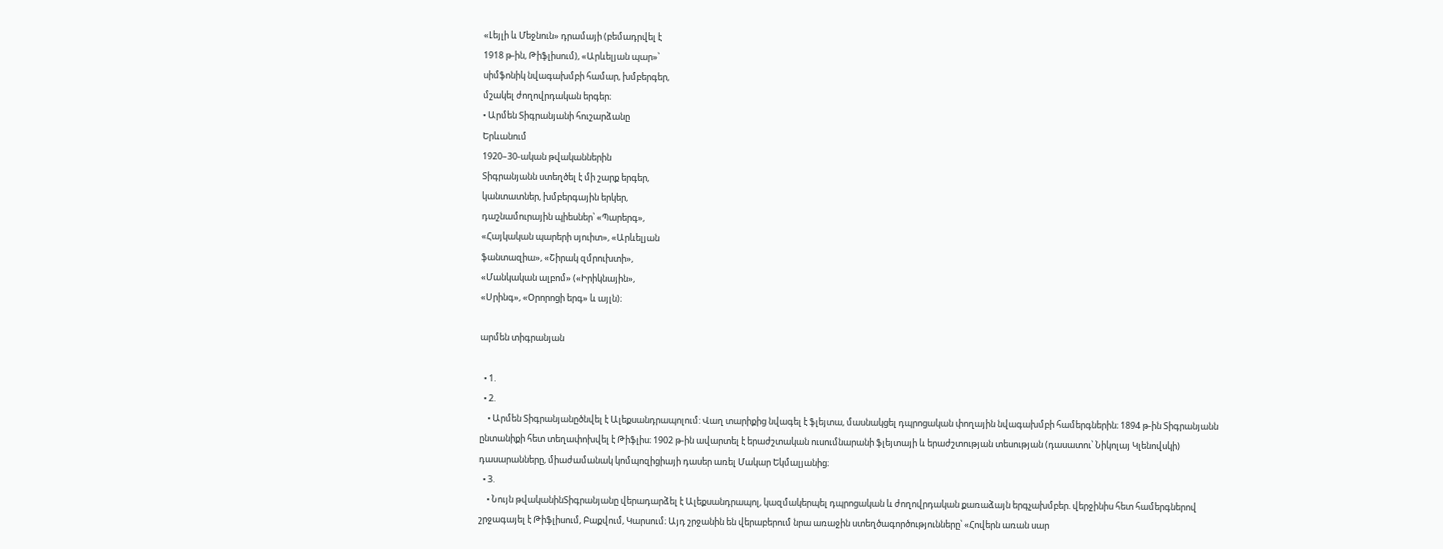«Լեյլի և Մեջնուն» դրամայի (բեմադրվել է
1918 թ-ին, Թիֆլիսում), «Արևելյան պար»՝
սիմֆոնիկ նվագախմբի համար, խմբերգեր,
մշակել ժողովրդական երգեր։
• Արմեն Տիգրանյանի հուշարձանը
Երևանում
1920–30-ական թվականներին
Տիգրանյանն ստեղծել է մի շարք երգեր,
կանտատներ, խմբերգային երկեր,
դաշնամուրային պիեսներ՝ «Պարերգ»,
«Հայկական պարերի սյուիտ», «Արևելյան
ֆանտազիա», «Շիրակ զմրուխտի»,
«Մանկական ալբոմ» («Իրիկնային»,
«Սրինգ», «Օրորոցի երգ» և այլն)։

արմեն տիգրանյան

  • 1.
  • 2.
    • Արմեն Տիգրանյանըծնվել է Ալեքսանդրապոլում: Վաղ տարիքից նվագել է ֆլեյտա, մասնակցել դպրոցական փողային նվագախմբի համերգներին։ 1894 թ-ին Տիգրանյանն ընտանիքի հետ տեղափոխվել է Թիֆլիս։ 1902 թ-ին ավարտել է երաժշտական ուսումնարանի ֆլեյտայի և երաժշտության տեսության (դասատու՝ Նիկոլայ Կլենովսկի) դասարանները, միաժամանակ կոմպոզիցիայի դասեր առել Մակար Եկմալյանից։
  • 3.
    • Նույն թվականինՏիգրանյանը վերադարձել է Ալեքսանդրապոլ, կազմակերպել դպրոցական և ժողովրդական քառաձայն երգչախմբեր. վերջինիս հետ համերգներով շրջագայել է Թիֆլիսում, Բաքվում, Կարսում։ Այդ շրջանին են վերաբերում նրա առաջին ստեղծագործությունները՝ «Հովերն առան սար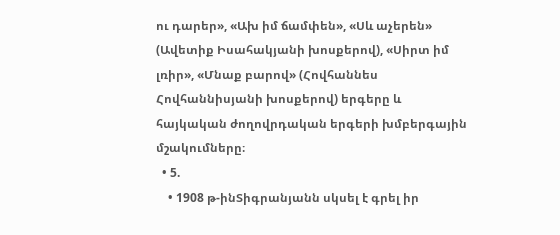ու դարեր», «Ախ իմ ճամփեն», «Սև աչերեն» (Ավետիք Իսահակյանի խոսքերով), «Սիրտ իմ լռիր», «Մնաք բարով» (Հովհաննես Հովհաննիսյանի խոսքերով) երգերը և հայկական ժողովրդական երգերի խմբերգային մշակումները։
  • 5.
    • 1908 թ-ինՏիգրանյանն սկսել է գրել իր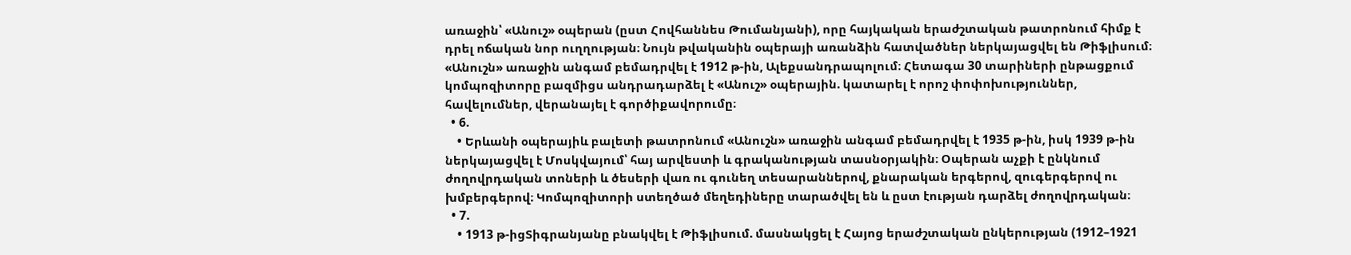առաջին՝ «Անուշ» օպերան (ըստ Հովհաննես Թումանյանի), որը հայկական երաժշտական թատրոնում հիմք է դրել ոճական նոր ուղղության։ Նույն թվականին օպերայի առանձին հատվածներ ներկայացվել են Թիֆլիսում։ «Անուշն» առաջին անգամ բեմադրվել է 1912 թ-ին, Ալեքսանդրապոլում։ Հետագա 30 տարիների ընթացքում կոմպոզիտորը բազմիցս անդրադարձել է «Անուշ» օպերային. կատարել է որոշ փոփոխություններ, հավելումներ, վերանայել է գործիքավորումը։
  • 6.
    • Երևանի օպերայիև բալետի թատրոնում «Անուշն» առաջին անգամ բեմադրվել է 1935 թ-ին, իսկ 1939 թ-ին ներկայացվել է Մոսկվայում՝ հայ արվեստի և գրականության տասնօրյակին։ Օպերան աչքի է ընկնում ժողովրդական տոների և ծեսերի վառ ու գունեղ տեսարաններով, քնարական երգերով, զուգերգերով ու խմբերգերով։ Կոմպոզիտորի ստեղծած մեղեդիները տարածվել են և ըստ էության դարձել ժողովրդական։
  • 7.
    • 1913 թ-իցՏիգրանյանը բնակվել է Թիֆլիսում. մասնակցել է Հայոց երաժշտական ընկերության (1912–1921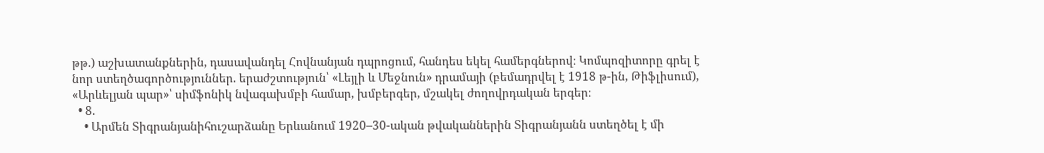թթ.) աշխատանքներին, դասավանդել Հովնանյան դպրոցում, հանդես եկել համերգներով։ Կոմպոզիտորը գրել է նոր ստեղծագործություններ. երաժշտություն՝ «Լեյլի և Մեջնուն» դրամայի (բեմադրվել է 1918 թ-ին, Թիֆլիսում), «Արևելյան պար»՝ սիմֆոնիկ նվագախմբի համար, խմբերգեր, մշակել ժողովրդական երգեր։
  • 8.
    • Արմեն Տիգրանյանիհուշարձանը Երևանում 1920–30-ական թվականներին Տիգրանյանն ստեղծել է մի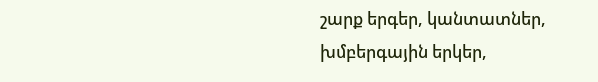շարք երգեր, կանտատներ, խմբերգային երկեր,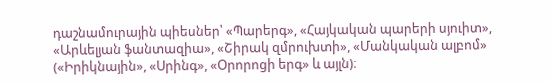դաշնամուրային պիեսներ՝ «Պարերգ», «Հայկական պարերի սյուիտ», «Արևելյան ֆանտազիա», «Շիրակ զմրուխտի», «Մանկական ալբոմ» («Իրիկնային», «Սրինգ», «Օրորոցի երգ» և այլն)։